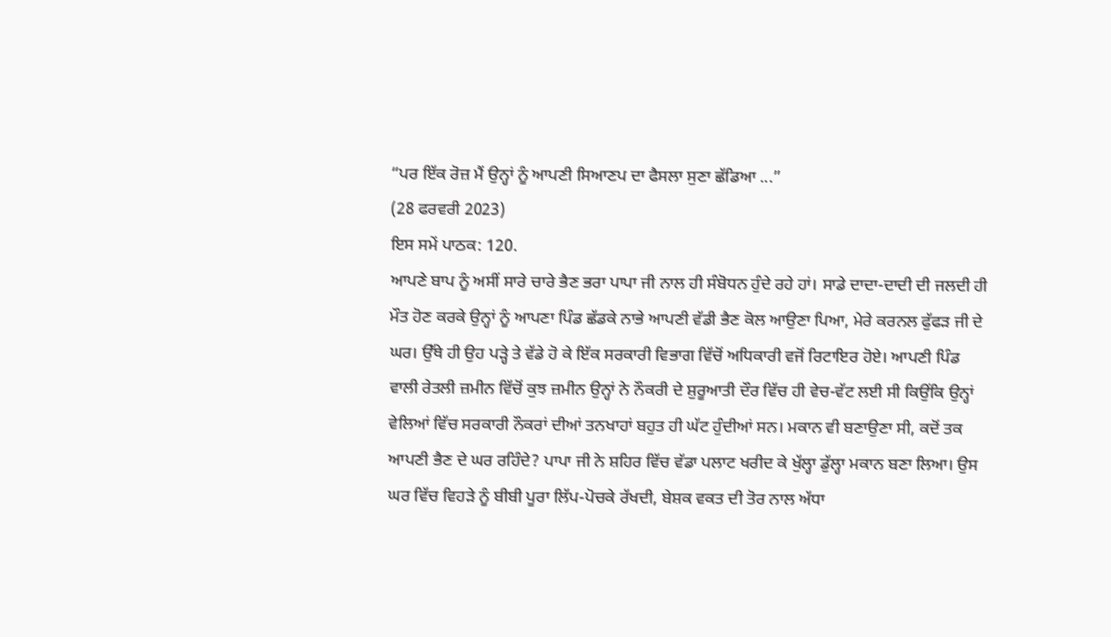“ਪਰ ਇੱਕ ਰੋਜ਼ ਮੈਂ ਉਨ੍ਹਾਂ ਨੂੰ ਆਪਣੀ ਸਿਆਣਪ ਦਾ ਫੈਸਲਾ ਸੁਣਾ ਛੱਡਿਆ ...”
(28 ਫਰਵਰੀ 2023)
ਇਸ ਸਮੇਂ ਪਾਠਕ: 120.
ਆਪਣੇ ਬਾਪ ਨੂੰ ਅਸੀਂ ਸਾਰੇ ਚਾਰੇ ਭੈਣ ਭਰਾ ਪਾਪਾ ਜੀ ਨਾਲ ਹੀ ਸੰਬੋਧਨ ਹੁੰਦੇ ਰਹੇ ਹਾਂ। ਸਾਡੇ ਦਾਦਾ-ਦਾਦੀ ਦੀ ਜਲਦੀ ਹੀ ਮੌਤ ਹੋਣ ਕਰਕੇ ਉਨ੍ਹਾਂ ਨੂੰ ਆਪਣਾ ਪਿੰਡ ਛੱਡਕੇ ਨਾਭੇ ਆਪਣੀ ਵੱਡੀ ਭੈਣ ਕੋਲ ਆਉਣਾ ਪਿਆ, ਮੇਰੇ ਕਰਨਲ ਫੁੱਫੜ ਜੀ ਦੇ ਘਰ। ਉੱਥੇ ਹੀ ਉਹ ਪੜ੍ਹੇ ਤੇ ਵੱਡੇ ਹੋ ਕੇ ਇੱਕ ਸਰਕਾਰੀ ਵਿਭਾਗ ਵਿੱਚੋਂ ਅਧਿਕਾਰੀ ਵਜੋਂ ਰਿਟਾਇਰ ਹੋਏ। ਆਪਣੀ ਪਿੰਡ ਵਾਲੀ ਰੇਤਲੀ ਜ਼ਮੀਨ ਵਿੱਚੋਂ ਕੁਝ ਜ਼ਮੀਨ ਉਨ੍ਹਾਂ ਨੇ ਨੌਕਰੀ ਦੇ ਸ਼ੁਰੂਆਤੀ ਦੌਰ ਵਿੱਚ ਹੀ ਵੇਚ-ਵੱਟ ਲਈ ਸੀ ਕਿਉਂਕਿ ਉਨ੍ਹਾਂ ਵੇਲਿਆਂ ਵਿੱਚ ਸਰਕਾਰੀ ਨੌਕਰਾਂ ਦੀਆਂ ਤਨਖਾਹਾਂ ਬਹੁਤ ਹੀ ਘੱਟ ਹੁੰਦੀਆਂ ਸਨ। ਮਕਾਨ ਵੀ ਬਣਾਉਣਾ ਸੀ, ਕਦੋਂ ਤਕ ਆਪਣੀ ਭੈਣ ਦੇ ਘਰ ਰਹਿੰਦੇ? ਪਾਪਾ ਜੀ ਨੇ ਸ਼ਹਿਰ ਵਿੱਚ ਵੱਡਾ ਪਲਾਟ ਖਰੀਦ ਕੇ ਖੁੱਲ੍ਹਾ ਡੁੱਲ੍ਹਾ ਮਕਾਨ ਬਣਾ ਲਿਆ। ਉਸ ਘਰ ਵਿੱਚ ਵਿਹੜੇ ਨੂੰ ਬੀਬੀ ਪੂਰਾ ਲਿੱਪ-ਪੋਚਕੇ ਰੱਖਦੀ, ਬੇਸ਼ਕ ਵਕਤ ਦੀ ਤੋਰ ਨਾਲ ਅੱਧਾ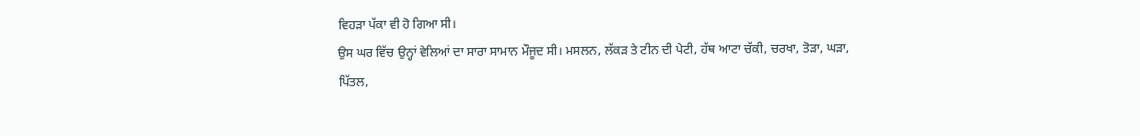ਵਿਹੜਾ ਪੱਕਾ ਵੀ ਹੋ ਗਿਆ ਸੀ।
ਉਸ ਘਰ ਵਿੱਚ ਉਨ੍ਹਾਂ ਵੇਲਿਆਂ ਦਾ ਸਾਰਾ ਸਾਮਾਨ ਮੌਜੂਦ ਸੀ। ਮਸਲਨ, ਲੱਕੜ ਤੇ ਟੀਨ ਦੀ ਪੇਟੀ, ਹੱਥ ਆਟਾ ਚੱਕੀ, ਚਰਖਾ, ਤੋੜਾ, ਘੜਾ, ਪਿੱਤਲ,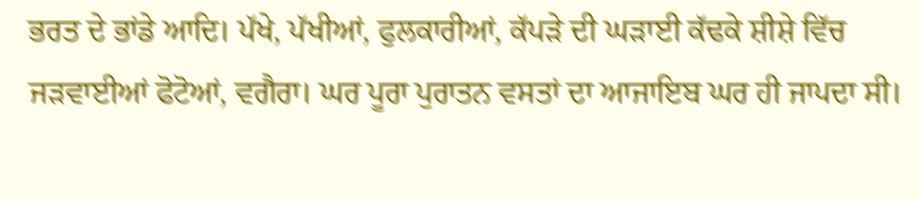ਭਰਤ ਦੇ ਭਾਂਡੇ ਆਦਿ। ਪੱਖੇ, ਪੱਖੀਆਂ, ਫੁਲਕਾਰੀਆਂ, ਕੱਪੜੇ ਦੀ ਘੜਾਈ ਕੱਢਕੇ ਸ਼ੀਸ਼ੇ ਵਿੱਚ ਜੜਵਾਈਆਂ ਫੋਟੋਆਂ, ਵਗੈਰਾ। ਘਰ ਪੂਰਾ ਪੁਰਾਤਨ ਵਸਤਾਂ ਦਾ ਆਜਾਇਬ ਘਰ ਹੀ ਜਾਪਦਾ ਸੀ।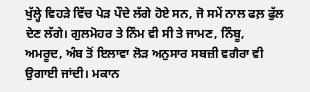ਖੁੱਲ੍ਹੇ ਵਿਹੜੇ ਵਿੱਚ ਪੇੜ ਪੌਦੇ ਲੱਗੇ ਹੋਏ ਸਨ, ਜੋ ਸਮੇਂ ਨਾਲ ਫਲ਼ ਫੁੱਲ ਦੇਣ ਲੱਗੇ। ਗੁਲਮੋਹਰ ਤੇ ਨਿੰਮ ਵੀ ਸੀ ਤੇ ਜਾਮਣ, ਨਿੰਬੂ, ਅਮਰੂਦ, ਅੰਬ ਤੋਂ ਇਲਾਵਾ ਲੋੜ ਅਨੁਸਾਰ ਸਬਜ਼ੀ ਵਗੈਰਾ ਵੀ ਉਗਾਈ ਜਾਂਦੀ। ਮਕਾਨ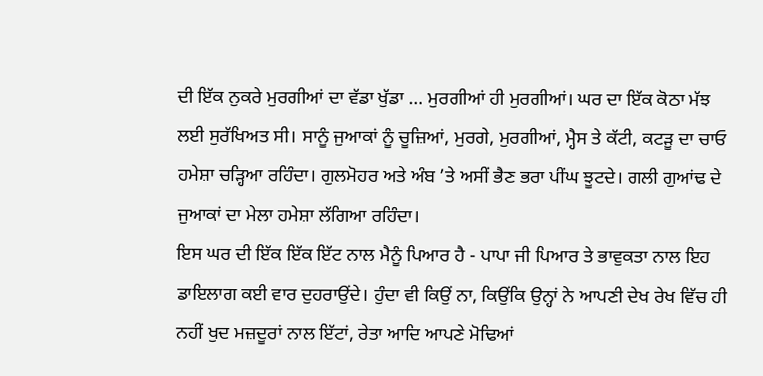ਦੀ ਇੱਕ ਨੁਕਰੇ ਮੁਰਗੀਆਂ ਦਾ ਵੱਡਾ ਖੁੱਡਾ … ਮੁਰਗੀਆਂ ਹੀ ਮੁਰਗੀਆਂ। ਘਰ ਦਾ ਇੱਕ ਕੋਠਾ ਮੱਝ ਲਈ ਸੁਰੱਖਿਅਤ ਸੀ। ਸਾਨੂੰ ਜੁਆਕਾਂ ਨੂੰ ਚੂਜ਼ਿਆਂ, ਮੁਰਗੇ, ਮੁਰਗੀਆਂ, ਮ੍ਹੈਸ ਤੇ ਕੱਟੀ, ਕਟੜੂ ਦਾ ਚਾਓ ਹਮੇਸ਼ਾ ਚੜ੍ਹਿਆ ਰਹਿੰਦਾ। ਗੁਲਮੋਹਰ ਅਤੇ ਅੰਬ ’ਤੇ ਅਸੀਂ ਭੈਣ ਭਰਾ ਪੀਂਘ ਝੂਟਦੇ। ਗਲੀ ਗੁਆਂਢ ਦੇ ਜੁਆਕਾਂ ਦਾ ਮੇਲਾ ਹਮੇਸ਼ਾ ਲੱਗਿਆ ਰਹਿੰਦਾ।
ਇਸ ਘਰ ਦੀ ਇੱਕ ਇੱਕ ਇੱਟ ਨਾਲ ਮੈਨੂੰ ਪਿਆਰ ਹੈ - ਪਾਪਾ ਜੀ ਪਿਆਰ ਤੇ ਭਾਵੁਕਤਾ ਨਾਲ ਇਹ ਡਾਇਲਾਗ ਕਈ ਵਾਰ ਦੁਹਰਾਉਂਦੇ। ਹੁੰਦਾ ਵੀ ਕਿਉਂ ਨਾ, ਕਿਉਂਕਿ ਉਨ੍ਹਾਂ ਨੇ ਆਪਣੀ ਦੇਖ ਰੇਖ ਵਿੱਚ ਹੀ ਨਹੀਂ ਖੁਦ ਮਜ਼ਦੂਰਾਂ ਨਾਲ ਇੱਟਾਂ, ਰੇਤਾ ਆਦਿ ਆਪਣੇ ਮੋਢਿਆਂ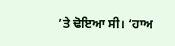’ਤੇ ਢੋਇਆ ਸੀ। ‘ਹਾਅ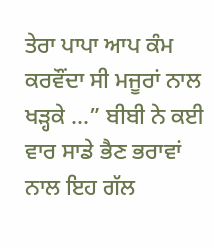ਤੇਰਾ ਪਾਪਾ ਆਪ ਕੰਮ ਕਰਵੌਂਦਾ ਸੀ ਮਜੂਰਾਂ ਨਾਲ ਖੜ੍ਹਕੇ ...” ਬੀਬੀ ਨੇ ਕਈ ਵਾਰ ਸਾਡੇ ਭੈਣ ਭਰਾਵਾਂ ਨਾਲ ਇਹ ਗੱਲ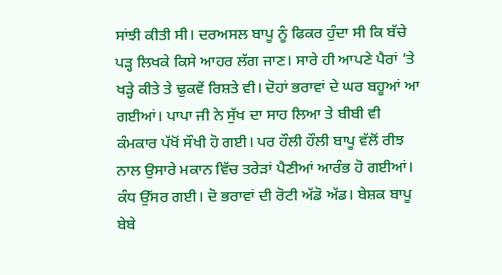ਸਾਂਝੀ ਕੀਤੀ ਸੀ। ਦਰਅਸਲ ਬਾਪੂ ਨੂੰ ਫਿਕਰ ਹੁੰਦਾ ਸੀ ਕਿ ਬੱਚੇ ਪੜ੍ਹ ਲਿਖਕੇ ਕਿਸੇ ਆਹਰ ਲੱਗ ਜਾਣ। ਸਾਰੇ ਹੀ ਆਪਣੇ ਪੈਰਾਂ ’ਤੇ ਖੜ੍ਹੇ ਕੀਤੇ ਤੇ ਢੁਕਵੇਂ ਰਿਸ਼ਤੇ ਵੀ। ਦੋਹਾਂ ਭਰਾਵਾਂ ਦੇ ਘਰ ਬਹੂਆਂ ਆ ਗਈਆਂ। ਪਾਪਾ ਜੀ ਨੇ ਸੁੱਖ ਦਾ ਸਾਹ ਲਿਆ ਤੇ ਬੀਬੀ ਵੀ ਕੰਮਕਾਰ ਪੱਖੋਂ ਸੌਖੀ ਹੋ ਗਈ। ਪਰ ਹੌਲੀ ਹੌਲੀ ਬਾਪੂ ਵੱਲੋਂ ਰੀਝ ਨਾਲ ਉਸਾਰੇ ਮਕਾਨ ਵਿੱਚ ਤਰੇੜਾਂ ਪੈਣੀਆਂ ਆਰੰਭ ਹੋ ਗਈਆਂ। ਕੰਧ ਉੱਸਰ ਗਈ। ਦੋ ਭਰਾਵਾਂ ਦੀ ਰੋਟੀ ਅੱਡੋ ਅੱਡ। ਬੇਸ਼ਕ ਬਾਪੂ ਬੇਬੇ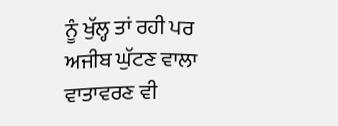ਨੂੰ ਖੁੱਲ੍ਹ ਤਾਂ ਰਹੀ ਪਰ ਅਜੀਬ ਘੁੱਟਣ ਵਾਲਾ ਵਾਤਾਵਰਣ ਵੀ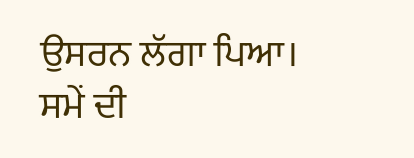ਉਸਰਨ ਲੱਗਾ ਪਿਆ। ਸਮੇਂ ਦੀ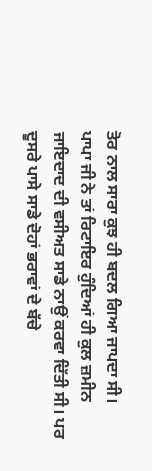ਤੋਰ ਨਾਲ ਸਾਰਾ ਕੁਝ ਹੀ ਬਦਲ ਗਿਆ ਜਾਪਦਾ ਸੀ।
ਪਾਪਾ ਜੀ ਨੇ ਤਾਂ ਰਿਟਾਇਰ ਹੁੰਦਿਆਂ ਹੀ ਕੁਲ ਜ਼ਮੀਨ ਜਾਇਦਾਦ ਦੀ ਵਸੀਅਤ ਸਾਡੇ ਨਾਉਂ ਕਰਵਾ ਦਿੱਤੀ ਸੀ। ਪਰ ਦੂਸਰੇ ਪਾਸੇ ਸਾਡੇ ਦੋਹਾਂ ਭਰਾਵਾਂ ਦੇ ਬੱਚੇ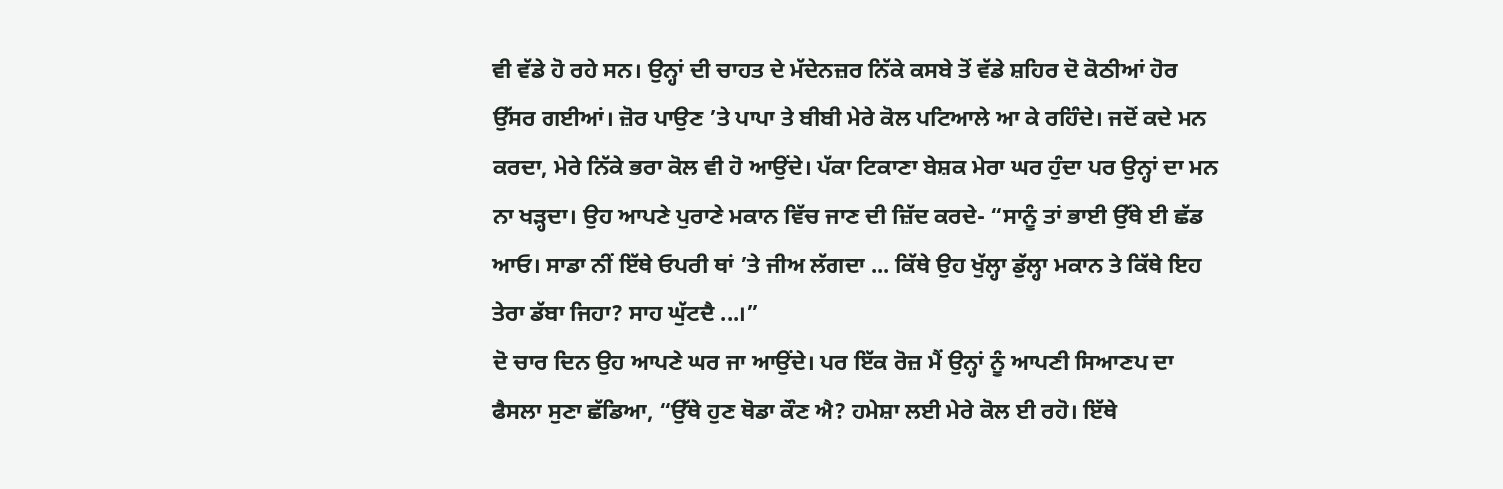ਵੀ ਵੱਡੇ ਹੋ ਰਹੇ ਸਨ। ਉਨ੍ਹਾਂ ਦੀ ਚਾਹਤ ਦੇ ਮੱਦੇਨਜ਼ਰ ਨਿੱਕੇ ਕਸਬੇ ਤੋਂ ਵੱਡੇ ਸ਼ਹਿਰ ਦੋ ਕੋਠੀਆਂ ਹੋਰ ਉੱਸਰ ਗਈਆਂ। ਜ਼ੋਰ ਪਾਉਣ ’ਤੇ ਪਾਪਾ ਤੇ ਬੀਬੀ ਮੇਰੇ ਕੋਲ ਪਟਿਆਲੇ ਆ ਕੇ ਰਹਿੰਦੇ। ਜਦੋਂ ਕਦੇ ਮਨ ਕਰਦਾ, ਮੇਰੇ ਨਿੱਕੇ ਭਰਾ ਕੋਲ ਵੀ ਹੋ ਆਉਂਦੇ। ਪੱਕਾ ਟਿਕਾਣਾ ਬੇਸ਼ਕ ਮੇਰਾ ਘਰ ਹੁੰਦਾ ਪਰ ਉਨ੍ਹਾਂ ਦਾ ਮਨ ਨਾ ਖੜ੍ਹਦਾ। ਉਹ ਆਪਣੇ ਪੁਰਾਣੇ ਮਕਾਨ ਵਿੱਚ ਜਾਣ ਦੀ ਜ਼ਿੱਦ ਕਰਦੇ- “ਸਾਨੂੰ ਤਾਂ ਭਾਈ ਉੱਥੇ ਈ ਛੱਡ ਆਓ। ਸਾਡਾ ਨੀਂ ਇੱਥੇ ਓਪਰੀ ਥਾਂ ’ਤੇ ਜੀਅ ਲੱਗਦਾ ... ਕਿੱਥੇ ਉਹ ਖੁੱਲ੍ਹਾ ਡੁੱਲ੍ਹਾ ਮਕਾਨ ਤੇ ਕਿੱਥੇ ਇਹ ਤੇਰਾ ਡੱਬਾ ਜਿਹਾ? ਸਾਹ ਘੁੱਟਦੈ ...।”
ਦੋ ਚਾਰ ਦਿਨ ਉਹ ਆਪਣੇ ਘਰ ਜਾ ਆਉਂਦੇ। ਪਰ ਇੱਕ ਰੋਜ਼ ਮੈਂ ਉਨ੍ਹਾਂ ਨੂੰ ਆਪਣੀ ਸਿਆਣਪ ਦਾ ਫੈਸਲਾ ਸੁਣਾ ਛੱਡਿਆ, “ਉੱਥੇ ਹੁਣ ਥੋਡਾ ਕੌਣ ਐ? ਹਮੇਸ਼ਾ ਲਈ ਮੇਰੇ ਕੋਲ ਈ ਰਹੋ। ਇੱਥੇ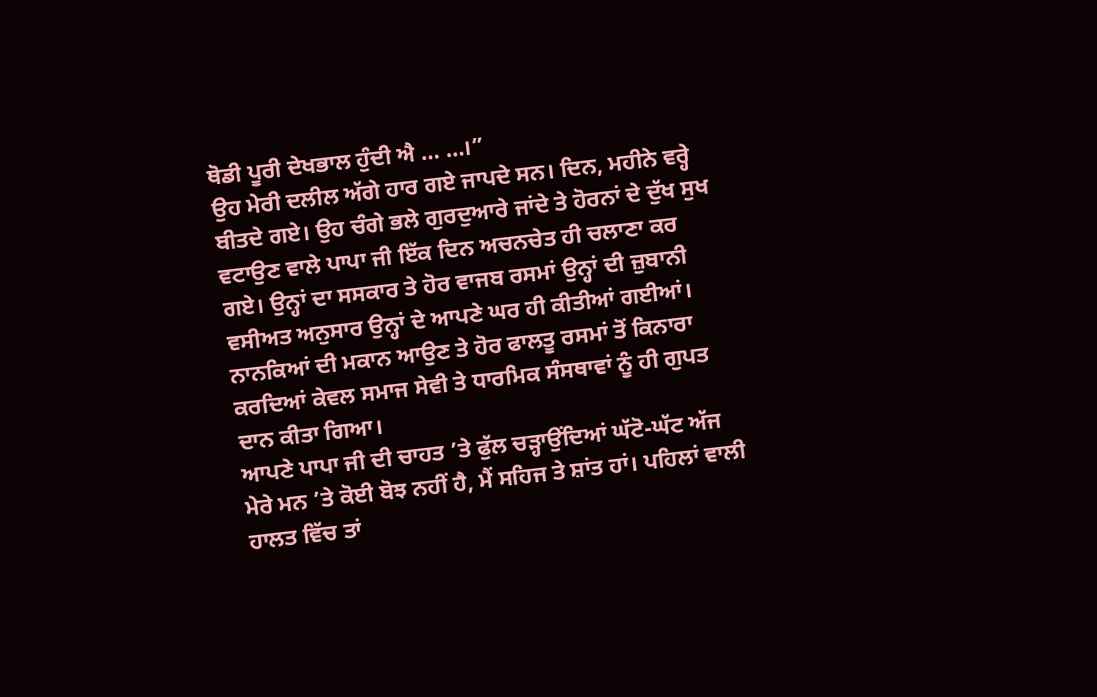ਥੋਡੀ ਪੂਰੀ ਦੇਖਭਾਲ ਹੁੰਦੀ ਐ … …।”
ਉਹ ਮੇਰੀ ਦਲੀਲ ਅੱਗੇ ਹਾਰ ਗਏ ਜਾਪਦੇ ਸਨ। ਦਿਨ, ਮਹੀਨੇ ਵਰ੍ਹੇ ਬੀਤਦੇ ਗਏ। ਉਹ ਚੰਗੇ ਭਲੇ ਗੁਰਦੁਆਰੇ ਜਾਂਦੇ ਤੇ ਹੋਰਨਾਂ ਦੇ ਦੁੱਖ ਸੁਖ ਵਟਾਉਣ ਵਾਲੇ ਪਾਪਾ ਜੀ ਇੱਕ ਦਿਨ ਅਚਨਚੇਤ ਹੀ ਚਲਾਣਾ ਕਰ ਗਏ। ਉਨ੍ਹਾਂ ਦਾ ਸਸਕਾਰ ਤੇ ਹੋਰ ਵਾਜਬ ਰਸਮਾਂ ਉਨ੍ਹਾਂ ਦੀ ਜ਼ੁਬਾਨੀ ਵਸੀਅਤ ਅਨੁਸਾਰ ਉਨ੍ਹਾਂ ਦੇ ਆਪਣੇ ਘਰ ਹੀ ਕੀਤੀਆਂ ਗਈਆਂ। ਨਾਨਕਿਆਂ ਦੀ ਮਕਾਨ ਆਉਣ ਤੇ ਹੋਰ ਫਾਲਤੂ ਰਸਮਾਂ ਤੋਂ ਕਿਨਾਰਾ ਕਰਦਿਆਂ ਕੇਵਲ ਸਮਾਜ ਸੇਵੀ ਤੇ ਧਾਰਮਿਕ ਸੰਸਥਾਵਾਂ ਨੂੰ ਹੀ ਗੁਪਤ ਦਾਨ ਕੀਤਾ ਗਿਆ।
ਆਪਣੇ ਪਾਪਾ ਜੀ ਦੀ ਚਾਹਤ ’ਤੇ ਫੁੱਲ ਚੜ੍ਹਾਉਂਦਿਆਂ ਘੱਟੋ-ਘੱਟ ਅੱਜ ਮੇਰੇ ਮਨ ’ਤੇ ਕੋਈ ਬੋਝ ਨਹੀਂ ਹੈ, ਮੈਂ ਸਹਿਜ ਤੇ ਸ਼ਾਂਤ ਹਾਂ। ਪਹਿਲਾਂ ਵਾਲੀ ਹਾਲਤ ਵਿੱਚ ਤਾਂ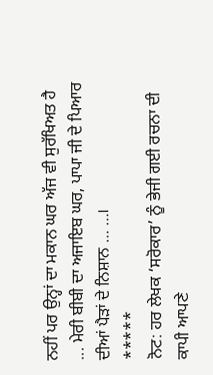ਨਹੀਂ ਪਰ ਉਨ੍ਹਾਂ ਦਾ ਮਕਾਨ ਘਰ ਅੱਜ ਵੀ ਸੁਰੱਖਿਅਤ ਹੈ ... ਮੇਰੀ ਬੀਬੀ ਦਾ ਅਜਾਇਬ ਘਰ, ਪਾਪਾ ਜੀ ਦੇ ਪਿਆਰ ਦੀਆਂ ਪੈੜਾਂ ਦੇ ਨਿਸ਼ਾਨ … …।
*****
ਨੋਟ: ਹਰ ਲੇਖਕ ‘ਸਰੋਕਾਰ’ ਨੂੰ ਭੇਜੀ ਗਈ ਰਚਨਾ ਦੀ ਕਾਪੀ ਆਪਣੇ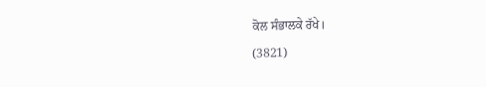ਕੋਲ ਸੰਭਾਲਕੇ ਰੱਖੇ।
(3821)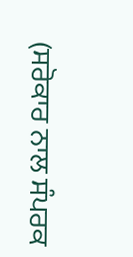(ਸਰੋਕਾਰ ਨਾਲ ਸੰਪਰਕ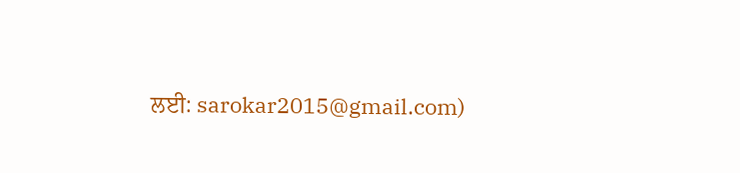ਲਈ: sarokar2015@gmail.com)